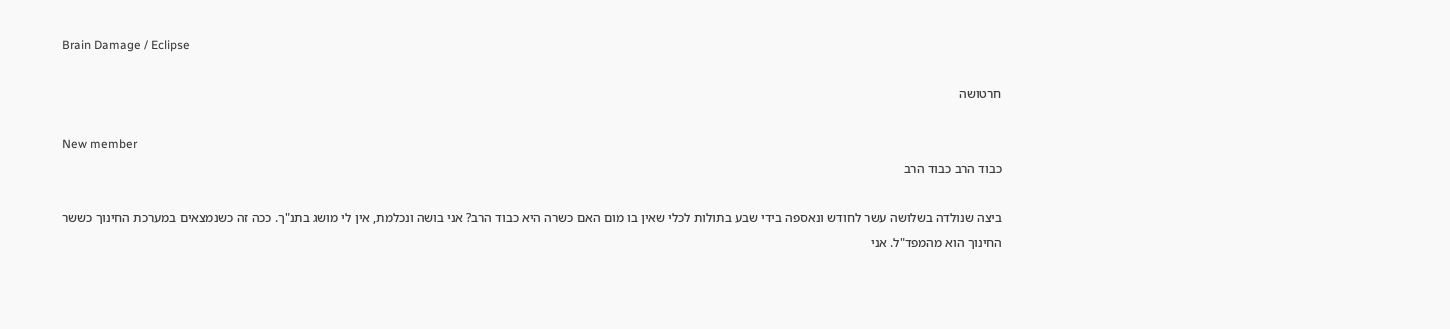Brain Damage / Eclipse

חרטושה

New member
כבוד הרב כבוד הרב

ביצה שנולדה בשלושה עשר לחודש ונאספה בידי שבע בתולות לכלי שאין בו מום האם כשרה היא כבוד הרב? אני בושה ונכלמת, אין לי מושג בתנ"ך. ככה זה כשנמצאים במערכת החינוך כששר החינוך הוא מהמפד"ל. אני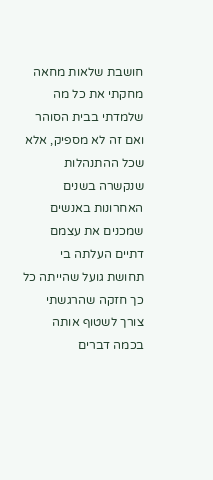חושבת שלאות מחאה מחקתי את כל מה שלמדתי בבית הסוהר ואם זה לא מספיק, אלא שכל ההתנהלות שנקשרה בשנים האחרונות באנשים שמכנים את עצמם דתיים העלתה בי תחושת גועל שהייתה כל כך חזקה שהרגשתי צורך לשטוף אותה בכמה דברים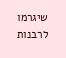שיגרמו לרבנות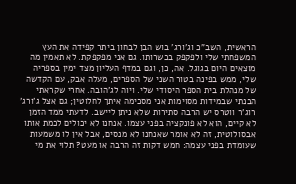הראשית, השב"כ וג'ורג' בוש הבן לבחון ביתר קפידה את העץ המשפחתי שלי ולפקפק בכשרותו. גם אני מפקפקת. לא תאמין מה מוצאים היום בגוגל. אה, כן, וגם במדף העליון מצד ימין בספריה שלי, ממש בפינה בטור השני של הספרים, מעלה אבק, עם הקדשה של מנהלת בית הספר היסודי שלי. ויוה לג'הובה. אחרי שקראתי הבנתי שבמידות מסוימות אני מסכימה איתך לחלוטין; גם אצל ג'ורג' רוג'ר ווטרס יש הרבה סתירות שלא ניתן ליישב. לדעתי ממד הזמן לא קיים, הוא לא פונקציה בפני עצמו. אנחנו לא יכולים לכמת אותו אבסולוטית, זה לא אומר שאנחנו לא מנסים, אבל אין לו משמעות שעומדת בפני עצמה: חמש דקות זה הרבה או מעט? תלוי את מי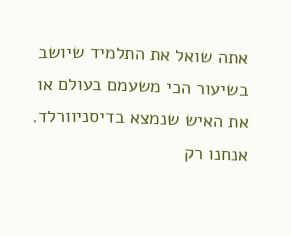אתה שואל את התלמיד שיושב בשיעור הכי משעמם בעולם או את האיש שנמצא בדיסניוורלד. אנחנו רק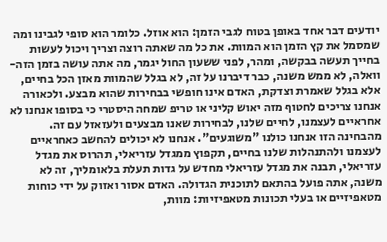יודעים דבר אחד באופן בטוח לגבי הזמן: הוא אוזל. כלומר הוא סופי לגבינו ומה שמסמל את קץ הזמן הוא המוות. את כל מה שאתה רוצה וצריך ויכול לעשות בחייך תעשה בבקשה, ומהר, לפני ששעון החול יגמר, מה אתה עושה בזמן הזה- וואלה, לא ממש משנה, כבר דיברנו על זה, לא בגלל שהמוות מאזן הכל בחיים, אלא בגלל שאמרת וצדקת, האדם אינו חופשי בבחירות שהוא מבצע. ולכאורה אנחנו צריכים לחטוף מזה יאוש קליני או טריפ שמחה היסטרי כי בסופו אנחנו לא אחראיים לעצמנו, לחיים שלנו, לבחירות שאנו מבצעים ולעזאזל עם זה. מהבחינה הזו אנחנו כולנו "משוגעים". אנחנו לא יכולים להחשב כאחראיים לעצמנו ולהתנהלות שלנו בחיים, תקפוץ ממגדל עזריאלי, תהרוס את מגדל עזריאלי, תבנה את מגדל עזריאלי מחדש על גדות תעלת בלאומליך, זה לא משנה, אתה פועל בהתאם לתוכנית הגדולה. האדם אסור ואזוק על ידי כוחות מטאפיזיים או בעלי תכונות מטאפיזיות: מוות,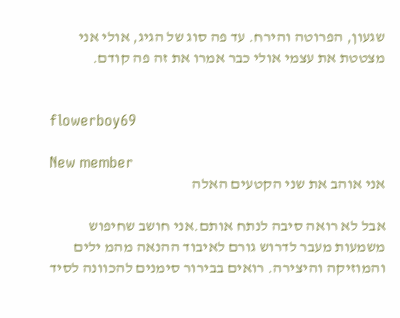שגעון, הפרוטה והירח. עד פה סוג של הגיג, אולי אני מצטטת את עצמי אולי כבר אמרו את זה פה קודם.


flowerboy69

New member
אני אוהב את שני הקטעים האלה

אבל לא רואה סיבה לנתח אותם.אני חושב שחיפוש משמעות מעבר לדרוש גורם לאיבוד ההנאה מהמ ילים והמוזיקה והיצירה. רואים בבירור סימנים להכוונה לסיד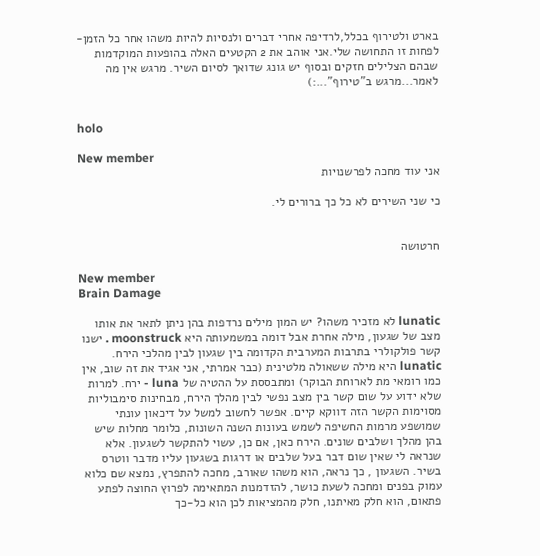בארט ולטירוף בכלל,לרדיפה אחרי דברים ולנסיות להיות משהו אחר כל הזמן-לפחות זו התחושה שלי.אני אוהב את 2 הקטעים האלה בהופעות המוקדמות שבהם הצלילים חזקים ובסוף יש גונג שדואך לסיום השיר. מרגש אין מה לאמר...מרגש ב"טירוף"...:)


holo

New member
אני עוד מחכה לפרשנויות

כי שני השירים לא כל כך ברורים לי.


חרטושה

New member
Brain Damage

lunatic לא מזכיר משהו? יש המון מילים נרדפות בהן ניתן לתאר את אותו מצב של שגעון, מילה אחרת אבל דומה במשמעותה היא moonstruck . ישנו קשר פולקולרי בתרבות המערבית הקדומה בין שגעון לבין מהלכי הירח. lunatic היא מילה ששאולה מלטינית (כבר אמרתי, אני אגיד את זה שוב, אין כמו רומאי מת לארוחת הבוקר) ומתבססת על ההטיה של luna - ירח. למרות שלא ידוע על שום קשר בין מצב נפשי לבין מהלך הירח, מבחינות סימבוליות מסוימות הקשר הזה דווקא קיים. אפשר לחשוב למשל על דיכאון עונתי שמושפע מרמות החשיפה לשמש בעונות השנה השונות, כלומר מחלות שיש בהן מהלך ושלבים שונים. הירח כאן, אם כן, עשוי להתקשר לשגעון. אלא שנראה לי שאין שום דבר בעל שלבים או דרגות בשגעון עליו מדבר ווטרס בשיר. השגעון , כך נראה, הוא משהו שאורב, מחכה להתפרץ, נמצא שם כלוא עמוק בפנים ומחכה לשעת כושר, להזדמנות המתאימה לפרוץ החוצה לפתע פתאום, הוא חלק מאיתנו, חלק מהמציאות לכן הוא כל-כך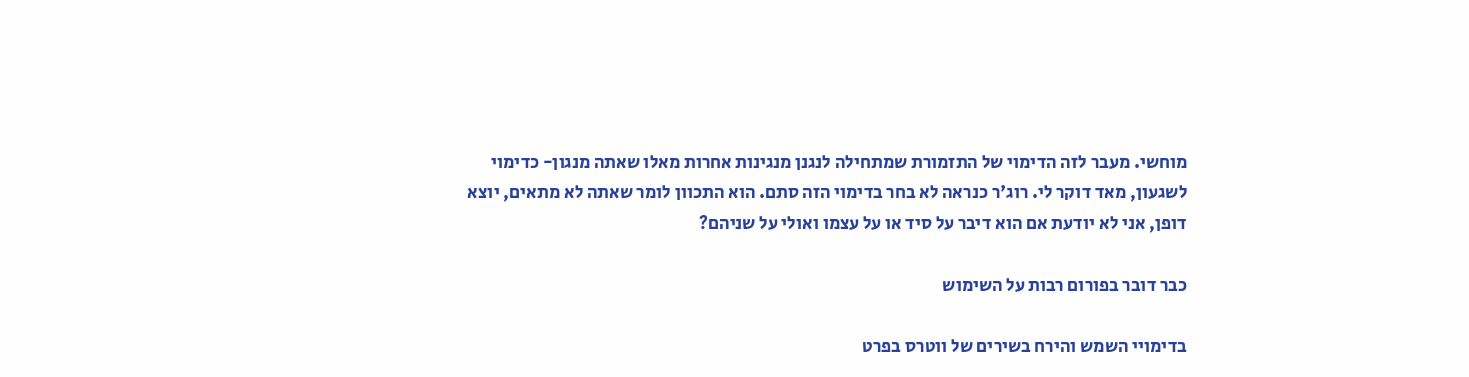מוחשי. מעבר לזה הדימוי של התזמורת שמתחילה לנגנן מנגינות אחרות מאלו שאתה מנגון- כדימוי לשגעון, מאד דוקר לי. רוג'ר כנראה לא בחר בדימוי הזה סתם. הוא התכוון לומר שאתה לא מתאים, יוצא דופן, אני לא יודעת אם הוא דיבר על סיד או על עצמו ואולי על שניהם?

כבר דובר בפורום רבות על השימוש

בדימויי השמש והירח בשירים של ווטרס בפרט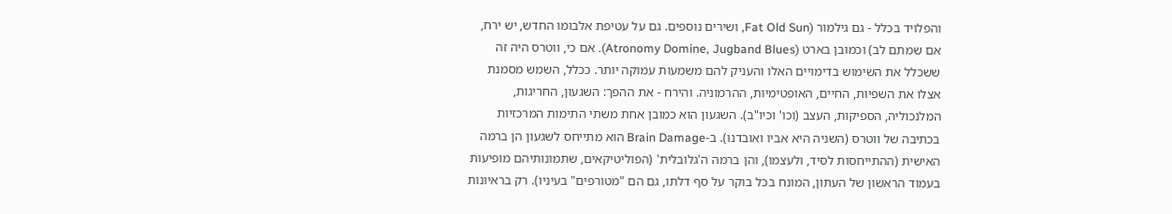והפלויד בכלל - גם גילמור (Fat Old Sun, ושירים נוספים. גם על עטיפת אלבומו החדש, יש ירח, אם שמתם לב) וכמובן בארט (Atronomy Domine, Jugband Blues). אם כי, ווטרס היה זה ששכלל את השימוש בדימויים האלו והעניק להם משמעות עמוקה יותר. ככלל, השמש מסמנת אצלו את השפיות, החיים, האופטימיות, ההרמוניה. והירח - את ההפך: השגעון, החריגות, המלנכוליה, הספיקות, העצב (וכו' וכיו"ב). השגעון הוא כמובן אחת משתי התימות המרכזיות בכתיבה של ווטרס (השניה היא אביו ואובדנו). ב-Brain Damage הוא מתייחס לשגעון הן ברמה האישית (ההתייחסות לסיד, ולעצמו), והן ברמה ה'גלובלית' (הפוליטיקאים, שתמונותיהם מופיעות בעמוד הראשון של העתון, המונח בכל בוקר על סף דלתו, גם הם "מטורפים" בעיניו). רק בראיונות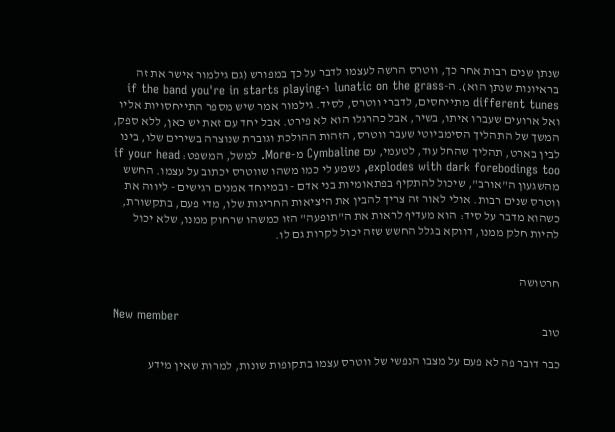שנתן שנים רבות אחר כך, ווטרס הרשה לעצמו לדבר על כך במפורש (גם גילמור אישר את זה בראיונות שנתן הוא). ה-lunatic on the grass ו-if the band you're in starts playing different tunes מתייחסים, לדברי ווטרס, לסיד. גילמור אמר שיש מספר התייחסויות אליו ואל ארועים שעברו איתו, בשיר, אבל כהרגלו הוא לא פירט. אבל יחד עם זאת יש כאן, ללא ספק, המשך של התהליך הסימביוטי שעבר ווטרס, הזהות ההולכת וגוברת שנוצרה בשירים שלו, בינו לבין בארט, תהליך שהחל עוד, לטעמי, עם Cymbaline מ-More. למשל, המשפט: if your head explodes with dark forebodings too, נשמע לי כמו משהו שווטרס יכתוב על עצמו. החשש מהשגעון ה"אורב", שיכול להתקיף בפתאומיות בני אדם - ובמיוחד אמנים רגישים - ליווה את ווטרס שנים רבות. אולי לאור זה צריך להבין את היציאות החריגות שלו, מדי פעם, בתקשורת, כשהוא מדבר על סיד: הוא מעדיף לראות את ה"תופעה" הזו כמשהו שרחוק ממנו, שלא יכול להיות חלק ממנו, דווקא בגלל החשש שזה יכול לקרות גם לו.


חרטושה

New member
טוב

כבר דובר פה לא פעם על מצבו הנפשי של ווטרס עצמו בתקופות שונות, למרות שאין מידע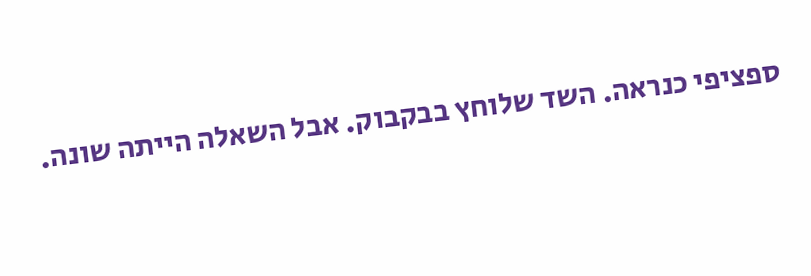ספציפי כנראה. השד שלוחץ בבקבוק. אבל השאלה הייתה שונה.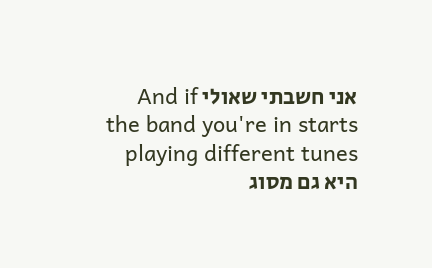אני חשבתי שאולי And if the band you're in starts playing different tunes היא גם מסוג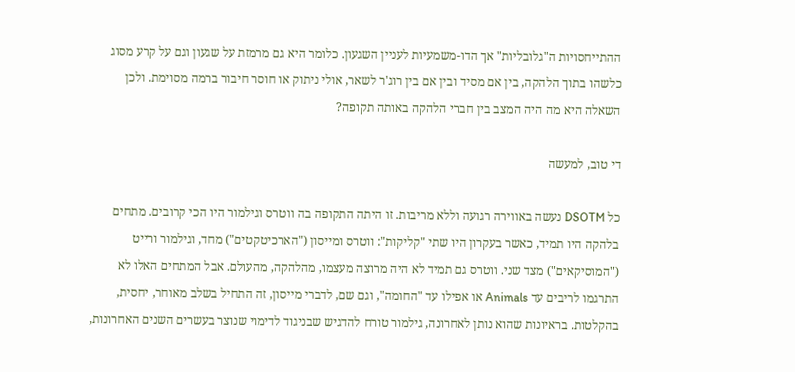ההתייחסויות ה"גלובליות" אך הדו-משמעיות לעניין השגעון. כלומר היא גם מרמזת על שגעון וגם על קרע מסוג כלשהו בתוך הלהקה, בין אם מסיד ובין אם בין רוג'ר לשאר, אולי ניתוק או חוסר חיבור ברמה מסוימת. ולכן השאלה היא מה היה המצב בין חברי הלהקה באותה תקופה?

די טוב, למעשה

כל DSOTM נעשה באווירה רגועה וללא מריבות. זו היתה התקופה בה ווטרס וגילמור היו הכי קרובים. מתחים בלהקה היו תמיד, כאשר בעקרון היו שתי "קליקות": ווטרס ומייסון ("הארכיטקטים") מחד, וגילמור ורייט ("המוסיקאים") מצד שני. ווטרס גם תמיד לא היה מרוצה מעצמו, מהלהקה, מהעולם. אבל המתחים האלו לא התרגמו לריבים עד Animals או אפילו עד "החומה", וגם שם, לדברי מייסון, זה התחיל בשלב מאוחר, יחסית, בהקלטות. בראיונות שהוא נותן לאחרונה, גילמור טורח להדגיש שבניגוד לדימוי שנוצר בעשרים השנים האחרונות,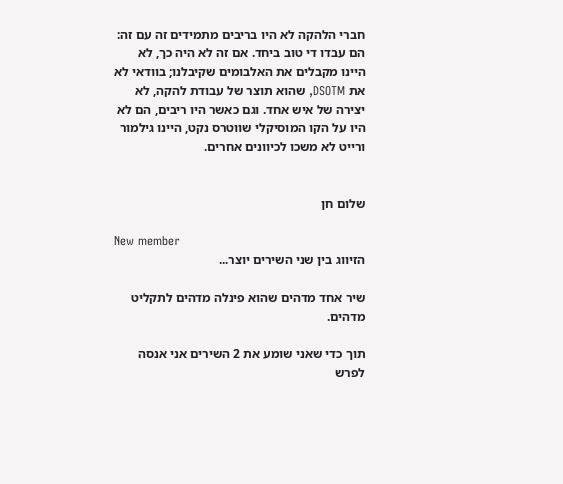חברי הלהקה לא היו בריבים מתמידים זה עם זה: הם עבדו די טוב ביחד. אם זה לא היה כך, לא היינו מקבלים את האלבומים שקיבלנו; בוודאי לא את DSOTM, שהוא תוצר של עבודת להקה, לא יצירה של איש אחד. וגם כאשר היו ריבים, הם לא היו על הקו המוסיקלי שווטרס נקט, היינו גילמור ורייט לא משכו לכיוונים אחרים.


שלום חן

New member
הזיווג בין שני השירים יוצר...

שיר אחד מדהים שהוא פינלה מדהים לתקליט מדהים.

תוך כדי שאני שומע את 2 השירים אני אנסה לפרש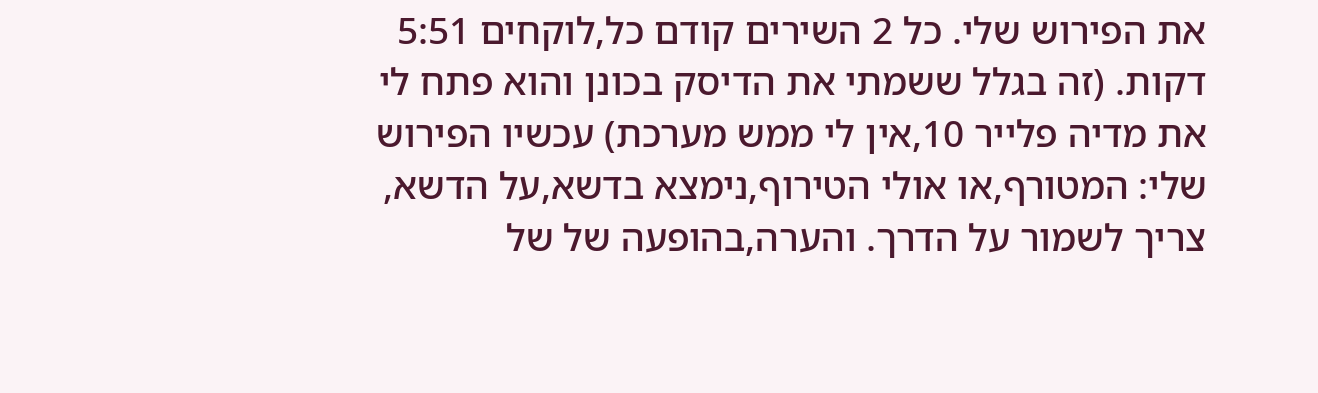את הפירוש שלי. כל 2 השירים קודם כל,לוקחים 5:51 דקות. (זה בגלל ששמתי את הדיסק בכונן והוא פתח לי את מדיה פלייר 10,אין לי ממש מערכת) עכשיו הפירוש שלי: המטורף,או אולי הטירוף,נימצא בדשא,על הדשא, צריך לשמור על הדרך. והערה,בהופעה של של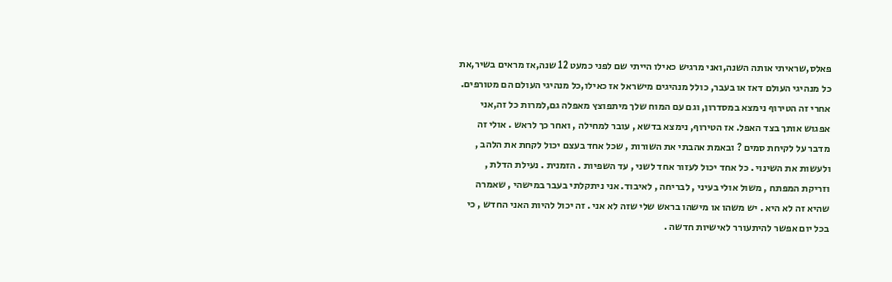פאלס,שראיתי אותה השנה,ואני מרגיש כאילו הייתי שם לפני כמעט 12 שנה,אז מראים בשיר,את כל מנהיגי העולם דאז או בעבר, כולל מנהיגים מישראל אז כאילו,כל מנהיגי העולם הם מטורפים. אחרי זה הטירוף נימצא במסדרון, וגם עם המוח שלך מיתפוצץ מאפלה גם,למרות כל זה,אני אפגוש אותך בצד האפל. אז הטירוף, נימצא בדשא , עובר למחילה , ואחר כך לראש . אולי זה מדבר על לקיחת סמים ? ובאמת אהבתי את השורות , שכל אחד בעצם יכול לקחת את הלהב , ולעשות את השינוי . כל אחד יכול לעזור אחד לשני , עד השפיות . הזמנית . נעילת הדלת , וזריקת המפתח , משול אולי בעיני , לבריחה , לאיבוד. אני ניתקלתי בעבר במישהי , שאמרה שהיא זה לא היא . יש משהו או מישהו בראש שלי שזה לא אני . זה יכול להיות האני החדש , כי בכל יום אפשר להיתעורר לאישיות חדשה .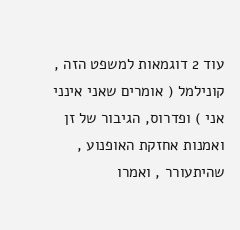עוד 2 דוגמאות למשפט הזה , קונילמל ( אומרים שאני אינני אני ) ופדרוס, הגיבור של זן ואמנות אחזקת האופנוע , שהיתעורר , ואמרו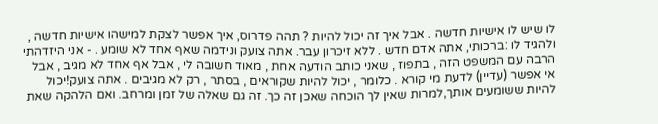לו שיש לו אישיות חדשה . אבל איך זה יכול להיות ? תהה פדרוס, איך אפשר לצקת למישהו אישיות חדשה , ולהגיד לו :ברכותי, אתה אדם חדש . ללא זיכרון עבר. אתה צועק ונידמה שאף אחד לא שומע . - אני היזדהתי הרבה עם המשפט הזה , בתפוז , שאני כותב הודעה אחת , מאוד חשובה לי , אבל אף אחד לא מגיב , אבל אי אפשר (עדיין) לדעת מי קורא . כלומר , יכול להיות שקוראים , בסתר , רק לא מגיבים . אתה צועק!יכול להיות ששומעים אותך,למרות שאין לך הוכחה שאכן זה כך. זה גם שאלה של זמן ומרחב. ואם הלהקה שאת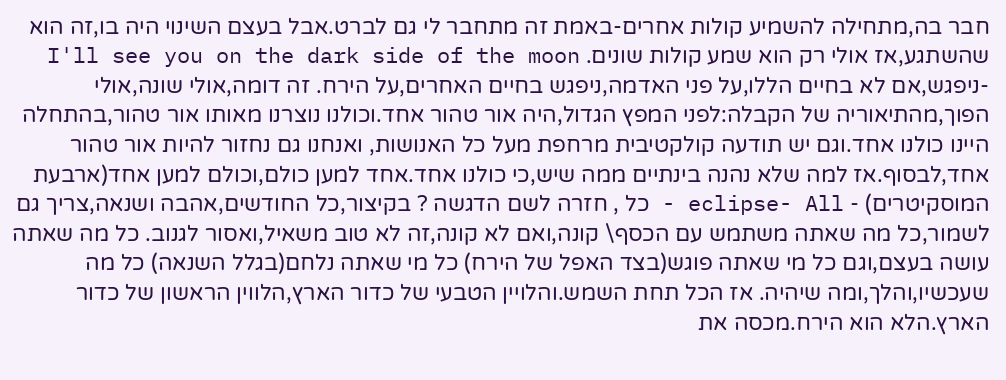חבר בה,מתחילה להשמיע קולות אחרים-באמת זה מתחבר לי גם לברט.אבל בעצם השינוי היה בו,זה הוא שהשתגע,אז אולי רק הוא שמע קולות שונים. I'll see you on the dark side of the moon
-ניפגש,אם לא בחיים הללו,על פני האדמה,ניפגש בחיים האחרים,על הירח. זה דומה,אולי שונה,אולי הפוך,מהתיאוריה של הקבלה:לפני המפץ הגדול,היה אור טהור אחד.וכולנו נוצרנו מאותו אור טהור,בהתחלה היינו כולנו אחד.וגם יש תודעה קולקטיבית מרחפת מעל כל האנושות, ואנחנו גם נחזור להיות אור טהור אחד,לבסוף.אז למה שלא נהנה בינתיים ממה שיש,כי כולנו אחד.אחד למען כולם,וכולם למען אחד(ארבעת המוסקיטרים) - eclipse- All - כל , חזרה לשם הדגשה ? בקיצור,כל החודשים,אהבה ושנאה,צריך גם לשמור,כל מה שאתה משתמש עם הכסף\ קונה,ואם לא קונה,זה לא טוב משאיל,ואסור לגנוב. כל מה שאתה עושה בעצם,וגם כל מי שאתה פוגש(בצד האפל של הירח) כל מי שאתה נלחם(בגלל השנאה) כל מה שעכשיו,והלך,ומה שיהיה. אז הכל תחת השמש.והלויין הטבעי של כדור הארץ,הלווין הראשון של כדור הארץ.הלא הוא הירח.מכסה את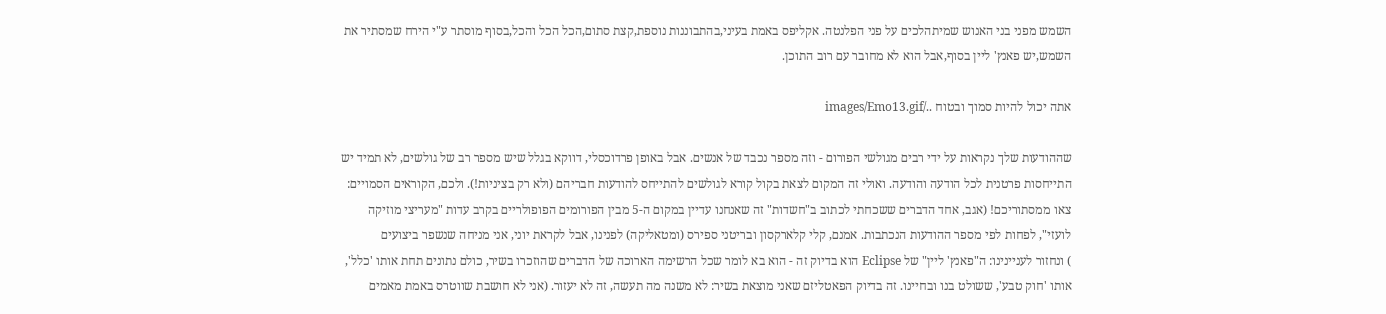השמש מפני בני האנוש שמיתהלכים על פני הפלנטה. אקליפס באמת בעיני,בהתבוננות נוספת,קצת סתום,הכל הכל והכל,בסוף מוסתר ע"י הירח שמסתיר את השמש,יש פאנץ' ליין בסוף,אבל הוא לא מחובר עם רוב התוכן.

אתה יכול להיות סמוך ובטוח ../images/Emo13.gif

שההודעות שלך נקראות על ידי רבים מגולשי הפורום - וזה מספר נכבד של אנשים. אבל באופן פרדוכסלי, דווקא בגלל שיש מספר רב של גולשים, לא תמיד יש התייחסות פרטנית לכל הודעה והודעה. ואולי זה המקום לצאת בקול קורא לגולשים להתייחס להודעות חבריהם (ולא רק בציניות!). ולכם, הקוראים הסמויים: צאו ממסתוריכם! (אגב, אחד הדברים ששכחתי לכתוב ב"חשדות" זה שאנחנו עדיין במקום ה-5 מבין הפורומים הפופולריים בקרב עדות "מעריצי מוזיקה לועזי", לפחות לפי מספר ההודעות הנכתבות. אמנם, קלי קלארקסון ובריטני ספירס (ומטאליקה) לפנינו, אבל לקראת יוני, אני מניחה שנשפר ביצועים
) ונחזור לעניינינו: ה"פאנץ' ליין" של Eclipse הוא בדיוק זה - הוא בא לומר שכל הרשימה הארוכה של הדברים שהוזכרו בשיר, כולם נתונים תחת אותו 'כלל', אותו 'חוק טבע', ששולט בנו ובחיינו. זה בדיוק הפאטליזם שאני מוצאת בשיר: לא משנה מה תעשה, זה לא יעזור. (אני לא חושבת שווטרס באמת מאמים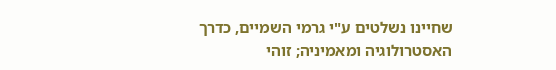שחיינו נשלטים ע"י גרמי השמיים, כדרך האסטרולוגיה ומאמיניה; זוהי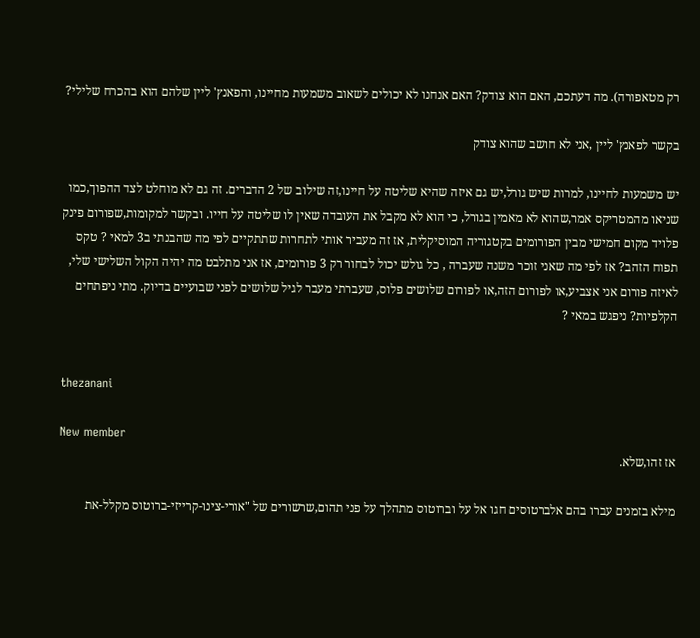רק מטאפורה). מה דעתכם, האם הוא צודק? האם אנחנו לא יכולים לשאוב משמעות מחיינו, והפאנץ' ליין שלהם הוא בהכרח שלילי?

בקשר לפאנץ' ליין ,אני לא חושב שהוא צודק

יש משמעות לחיינו, למרות שיש גורל,יש גם איזה שהיא שליטה על חיינו,זה שילוב של 2 הדברים. זה גם לא מוחלט לצד ההפוך,כמו שניאו מהמטריקס אמר,שהוא לא מאמין בגורל, כי הוא לא מקבל את העובדה שאין לו שליטה על חייו. ובקשר למקומות,שפורום פינק פלויד מקום חמישי מבין הפורומים בקטגוריה המוסיקלית, אז זה מעביר אותי לתחרות שתתקיים לפי מה שהבנתי ב3 למאי ? טקס תפוח הזהב? אז לפי מה שאני זוכר משנה שעברה , כל גולש יכול לבחור רק 3 פורומים, אז אני מתלבט מה יהיה הקול השלישי שלי, לאיזה פורום אני אצביע,או לפורום הזה,או לפורום שלושים פלוס, שעברתי מעבר לגיל שלושים לפני שבועיים בדיוק. מתי ניפתחים הקלפיות? ניפגש במאי ?


thezanani

New member
אז זהו,שלא.

מילא בזמנים עברו בהם אלברטוסים חגו אל על וברוטוס מתהלך על פני תהום,שרשורים של "אורי-צינו-קרייזי-ברוטוס מקלל-את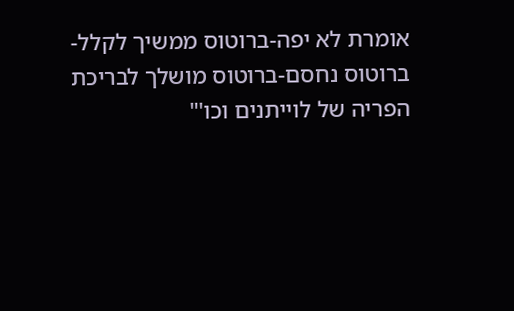אומרת לא יפה-ברוטוס ממשיך לקלל-ברוטוס נחסם-ברוטוס מושלך לבריכת הפריה של לוייתנים וכו'"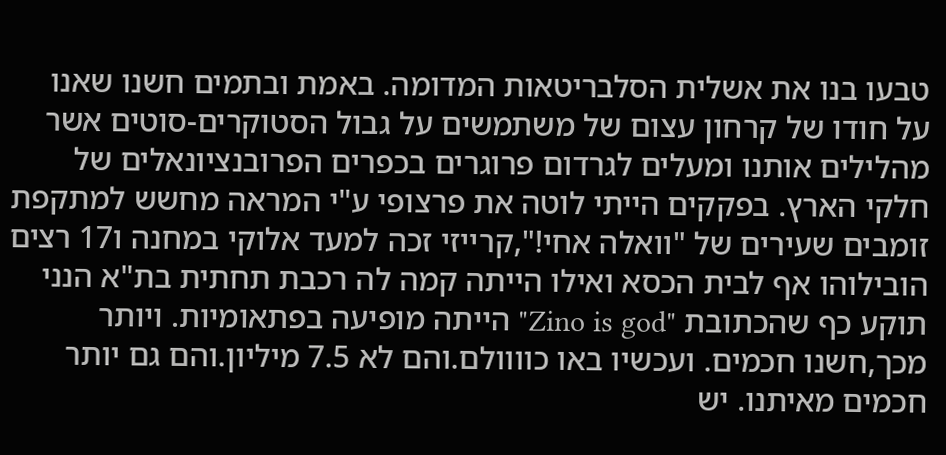טבעו בנו את אשלית הסלבריטאות המדומה. באמת ובתמים חשנו שאנו על חודו של קרחון עצום של משתמשים על גבול הסטוקרים-סוטים אשר מהלילים אותנו ומעלים לגרדום פרוגרים בכפרים הפרובנציונאלים של חלקי הארץ. בפקקים הייתי לוטה את פרצופי ע"י המראה מחשש למתקפת זומבים שעירים של "וואלה אחי!",קרייזי זכה למעד אלוקי במחנה ו17 רצים הובילוהו אף לבית הכסא ואילו הייתה קמה לה רכבת תחתית בת"א הנני תוקע כף שהכתובת "Zino is god" הייתה מופיעה בפתאומיות. ויותר מכך,חשנו חכמים. ועכשיו באו כוווולם.והם לא 7.5 מיליון.והם גם יותר חכמים מאיתנו. יש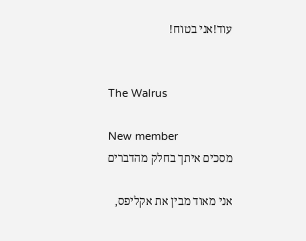עוד!אני בטוח!


The Walrus

New member
מסכים איתך בחלק מהדברים

אני מאוד מבין את אקליפס,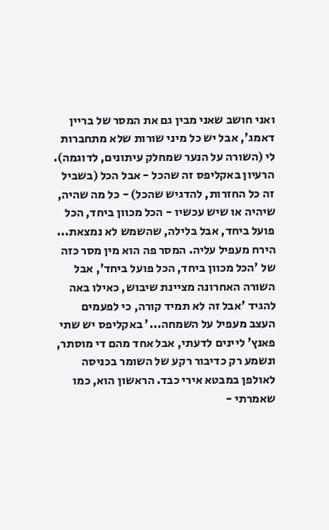ואני חושב שאני מבין גם את המסר של בריין דאמג', אבל יש כל מיני שורות שלא מתחברות לי (השורה על הנער שמחלק עיתונים, לדוגמה). הרעיון באקליפס זה שהכל - אבל הכל (בשביל זה כל החזרות, להדגיש שהכל) - כל מה שהיה, שיהיה או שיש עכשיו - הכל מכוון ביחד, הכל פועל ביחד, אבל בלילה, שהשמש לא נמצאת... הירח מעפיל עליה. המסר פה הוא מין מסר כזה של 'הכל מכוון ביחד, הכל פועל ביחד', אבל השורה האחרונה מציינת שיבוש, כאילו באה להגיד 'אבל זה לא תמיד קורה, כי לפעמים העצב מעפיל על השמחה...' באקליפס יש שתי פאנץ' ליינים לדעתי, אבל אחד מהם די מוסתר, ונשמע רק כדיבור רקע של השומר בכניסה לאולפן במבטא אירי כבד. הראשון הוא, כמו שאמרתי -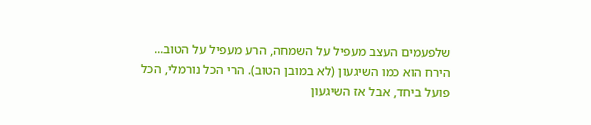שלפעמים העצב מעפיל על השמחה, הרע מעפיל על הטוב... הירח הוא כמו השיגעון (לא במובן הטוב). הרי הכל נורמלי, הכל פועל ביחד, אבל אז השיגעון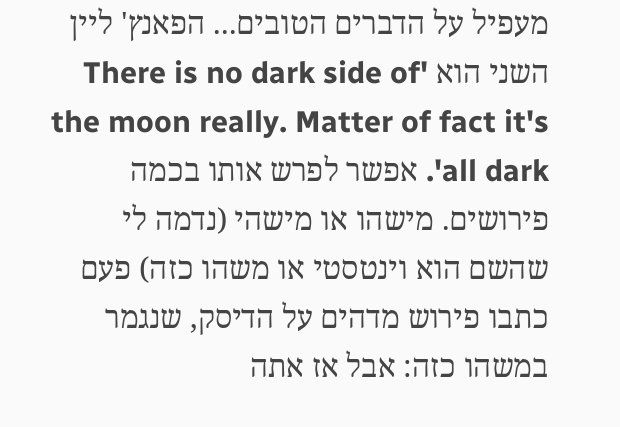מעפיל על הדברים הטובים... הפאנץ' ליין השני הוא 'There is no dark side of the moon really. Matter of fact it's all dark'. אפשר לפרש אותו בכמה פירושים. מישהו או מישהי (נדמה לי שהשם הוא וינטסטי או משהו כזה) פעם כתבו פירוש מדהים על הדיסק, שנגמר במשהו כזה: אבל אז אתה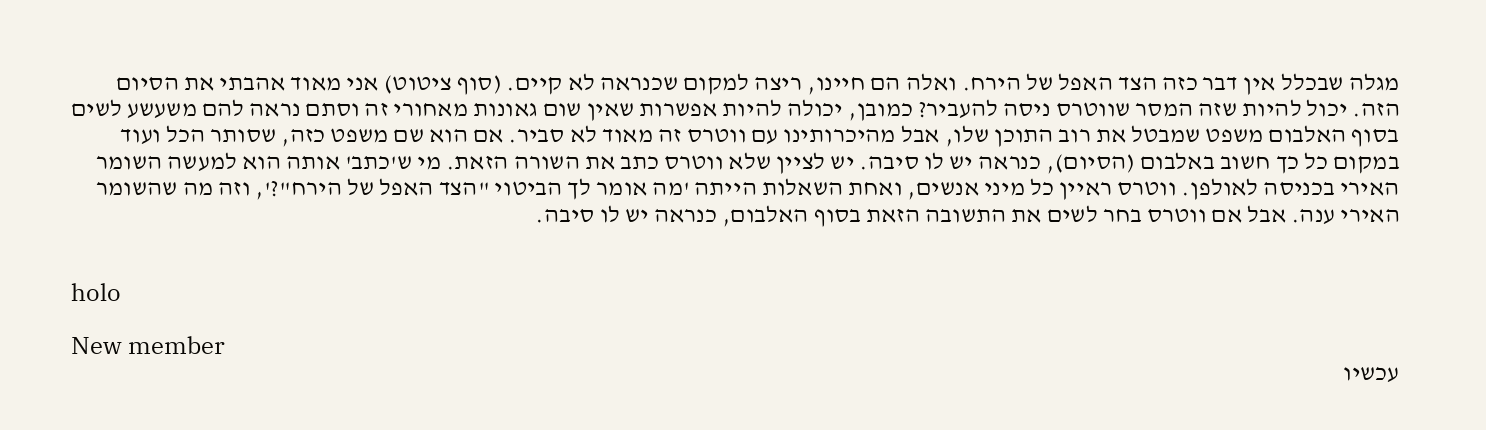מגלה שבכלל אין דבר כזה הצד האפל של הירח. ואלה הם חיינו, ריצה למקום שכנראה לא קיים. (סוף ציטוט) אני מאוד אהבתי את הסיום הזה. יכול להיות שזה המסר שווטרס ניסה להעביר? כמובן, יכולה להיות אפשרות שאין שום גאונות מאחורי זה וסתם נראה להם משעשע לשים בסוף האלבום משפט שמבטל את רוב התוכן שלו, אבל מהיכרותינו עם ווטרס זה מאוד לא סביר. אם הוא שם משפט כזה, שסותר הכל ועוד במקום כל כך חשוב באלבום (הסיום), כנראה יש לו סיבה. יש לציין שלא ווטרס כתב את השורה הזאת. מי ש'כתב' אותה הוא למעשה השומר האירי בכניסה לאולפן. ווטרס ראיין כל מיני אנשים, ואחת השאלות הייתה 'מה אומר לך הביטוי "הצד האפל של הירח"?', וזה מה שהשומר האירי ענה. אבל אם ווטרס בחר לשים את התשובה הזאת בסוף האלבום, כנראה יש לו סיבה.


holo

New member
עכשיו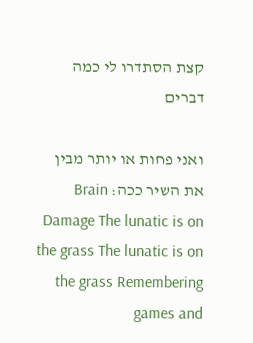קצת הסתדרו לי כמה דברים

ואני פחות או יותר מבין את השיר ככה: Brain Damage The lunatic is on the grass The lunatic is on the grass Remembering games and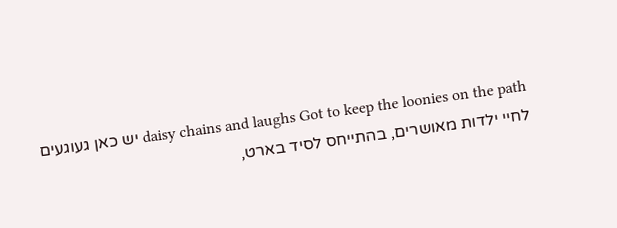daisy chains and laughs Got to keep the loonies on the path יש כאן געוגעים לחיי ילדות מאושרים, בהתייחס לסיד בארט,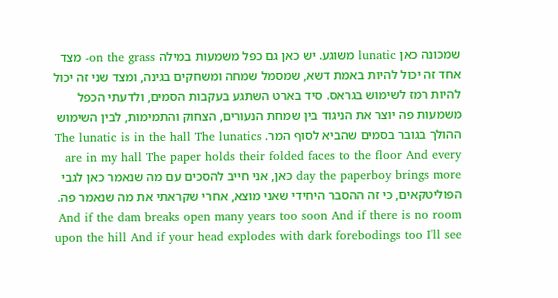שמכונה כאן lunatic משוגע. יש כאן גם כפל משמעות במילה on the grass- מצד אחד זה יכול להיות באמת דשא, שמסמל שמחה ומשחקים בגינה, ומצד שני זה יכול להיות רמז לשימוש בגראס. סיד בארט השתגע בעקבות הסמים, ולדעתי הכפל משמעות פה יוצר את הניגוד בין שמחת הנעורים, הצחוק והתמימות, לבין השימוש ההולך בגובר בסמים שהביא לסוף המר. The lunatic is in the hall The lunatics are in my hall The paper holds their folded faces to the floor And every day the paperboy brings more כאן, אני חייב להסכים עם מה שנאמר כאן לגבי הפוליטקאים, כי זה ההסבר היחידי שאני מוצא, אחרי שקראתי את מה שנאמר פה. And if the dam breaks open many years too soon And if there is no room upon the hill And if your head explodes with dark forebodings too I'll see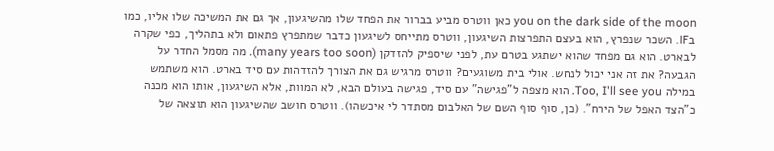you on the dark side of the moon כאן ווטרס מביע בברור את הפחד שלו מהשיגעון, אך גם את המשיכה שלו אליו, כמו בIF. השכר שנפרץ, הוא בעצם התפרצות השיגעון, ווטרס מתייחס לשיגעון כדבר שמתפרץ פתאום ולא בתהליך, כפי שקרה לבארט. הוא גם מפחד שהוא ישתגע בטרם עת, לפני שיספיק להזדקן (many years too soon). מה מסמל החדר על הגבעה? את זה אני יכול לנחש. אולי בית משוגעים? ווטרס מרגיש גם את הצורך להזדהות עם סיד בארט. הוא משתמש במילה Too, I'll see you. הוא מצפה ל"פגישה" עם סיד, פגישה בעולם הבא, לא המוות, אלא השיגעון, אותו הוא מכנה כ"הצד האפל של הירח". (כן, סוף סוף השם של האלבום מסתדר לי איכשהו). ווטרס חושב שהשיגעון הוא תוצאה של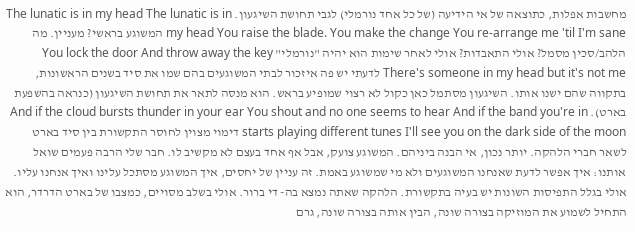מחשבות אפלות, כתוצאה של אי הידיעה (של כל אחד נורמלי) לגבי תחושת השיגעון. The lunatic is in my head The lunatic is in my head You raise the blade. You make the change You re-arrange me 'til I'm sane המשוגע בראשי? מעניין. מה הלהב/סכין מסמל? אולי התאבדות? אולי לאחר שימות הוא יהיה "נורמלי" You lock the door And throw away the key There's someone in my head but it's not me לדעתי יש פה איזכור לבתי המשוגעים בהם שמו את סיד בשנים הראשונות, בתקווה שהם ישנו אותו. השיגעון מסתמל כאן כקול לא רצוי שמופיע בראש. הוא מנסה לתאר את תחושת השיגעון (כנראה בהשפעת בארט). And if the cloud bursts thunder in your ear You shout and no one seems to hear And if the band you're in starts playing different tunes I'll see you on the dark side of the moon דימוי מצוין לחוסר התקשורת בין סיד בארט לשאר חברי הלהקה. יותר נכון, אי הבנה ביניהם. המשוגע צועק, אבל אף אחד בעצם לא מקשיב לו. חבר שלי הרבה פעמים שואל אותנו: איך אפשר לדעת שאנחנו המשוגעים ולא מי שמשוגע באמת. זה עניין של יחסים, איך המשוגע מסתכל עלינו ואיך אנחנו עליו. אולי בגלל התפיסות השונות יש בעיה בתקשורת. הלהקה שאתה נמצא בה- די ברור. אולי בשלב מסויים, כמצבו של בארט הדרדר, הוא התחיל לשמוע את המוזיקה בצורה שונה, הבין אותה בצורה שונה, גרם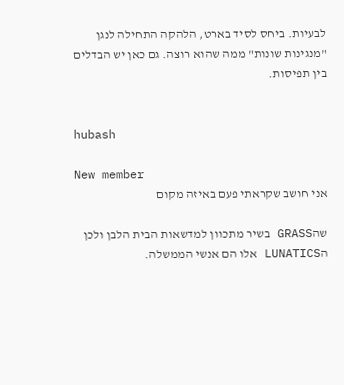לבעיות. ביחס לסיד בארט, הלהקה התחילה לנגן "מנגינות שונות" ממה שהוא רוצה. גם כאן יש הבדלים בין תפיסות.


hubash

New member
אני חושב שקראתי פעם באיזה מקום

שהGRASS בשיר מתכוון למדשאות הבית הלבן ולכן הLUNATICS אלו הם אנשי הממשלה.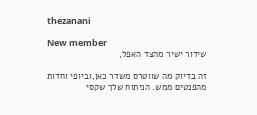thezanani

New member
שידור ישיר מהצד האפל,

זה בדיוק מה שווטרס משדר כאן,וביופי וחדות מהפנטים ממש. הניתוח שלך שקסי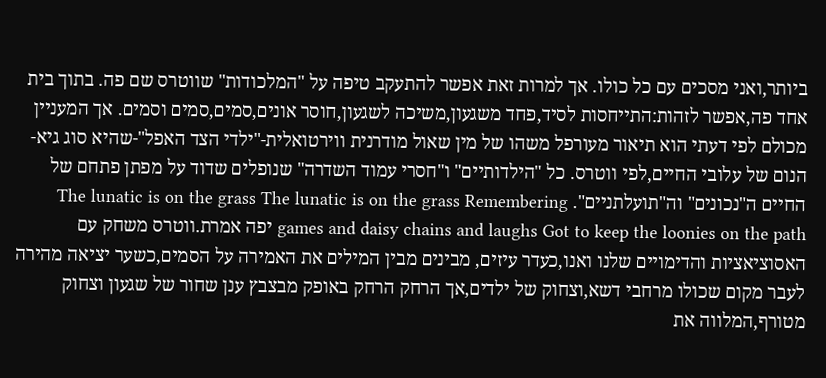ביותר,ואני מסכים עם כל כולו. אך למרות זאת אפשר להתעקב טיפה על "המלכודות" שווטרס שם פה. בתוך בית אחד פה,אפשר לזהות:התייחסות לסיד,פחד משגעון,משיכה לשגעון,חוסר אונים,סמים,סמים וסמים. אך המעניין מכולם לפי דעתי הוא תיאור מעורפל משהו של מין שאול מודרנית ווירטואלית-"ילדי הצד האפל"-שהיא סוג גיא-הנום של עלובי החיים,לפי ווטרס. כל "הילדותיים" ו"חסרי עמוד השדרה" שנופלים שדוד על מפתן פתחם של החיים ה"נכונים" וה"תועלתניים". The lunatic is on the grass The lunatic is on the grass Remembering games and daisy chains and laughs Got to keep the loonies on the path יפה אמרת.ווטרס משחק עם האסוציאציות והדימויים שלנו ואנו,כעדר עיזים, מבינים מבין המילים את האמירה על הסמים,כשער יציאה מהירה לעבר מקום שכולו מרחבי דשא,וצחוק של ילדים,אך הרחק הרחק באופק מבצבץ ענן שחור של שגעון וצחוק מטורף,המלווה את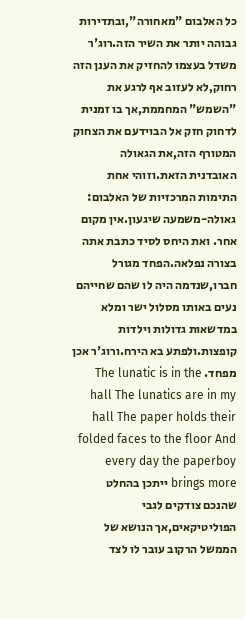כל האלבום "מאחורה",ובתדירות גבוהה יותר את השיר הזה.רוג'ר משדל בעצמו להחזיק את הענן הזה רחוק,לא לעזוב אף לרגע את "השמש" המחממת,אך בו זמנית לדחוק חזק אל הבוידעם את הצחוק המטורף הזה,את הגאולה האובדנית הזאת.וזוהי אחת התימות המרכזיות של האלבום: גאולה-משמעה שיגעון.אין מקום אחר. ואת היחס לסיד כתבת אתה בצורה נפלאה.הפחד מגורל חברו,שנדמה היה לו שהם שחייהם נעים באותו מסלול ישר ומלא במדשאות גדולות וילדות קופצות.ולפתע בא הירח.ורוג'ר אכן מפחד. The lunatic is in the hall The lunatics are in my hall The paper holds their folded faces to the floor And every day the paperboy brings more ייתכן בהחלט שהנכם צודקים לגבי הפוליטיקאים,אך הנושא של הממשל הרקוב עובר לו לצד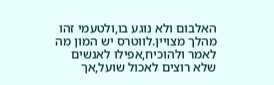האלבום ולא נוגע בו,ולטעמי זהו מהלך מצויין.לווטרס יש המון מה לאמר ולהוכיח,אפילו לאנשים שלא רוצים לאכול שועל,אך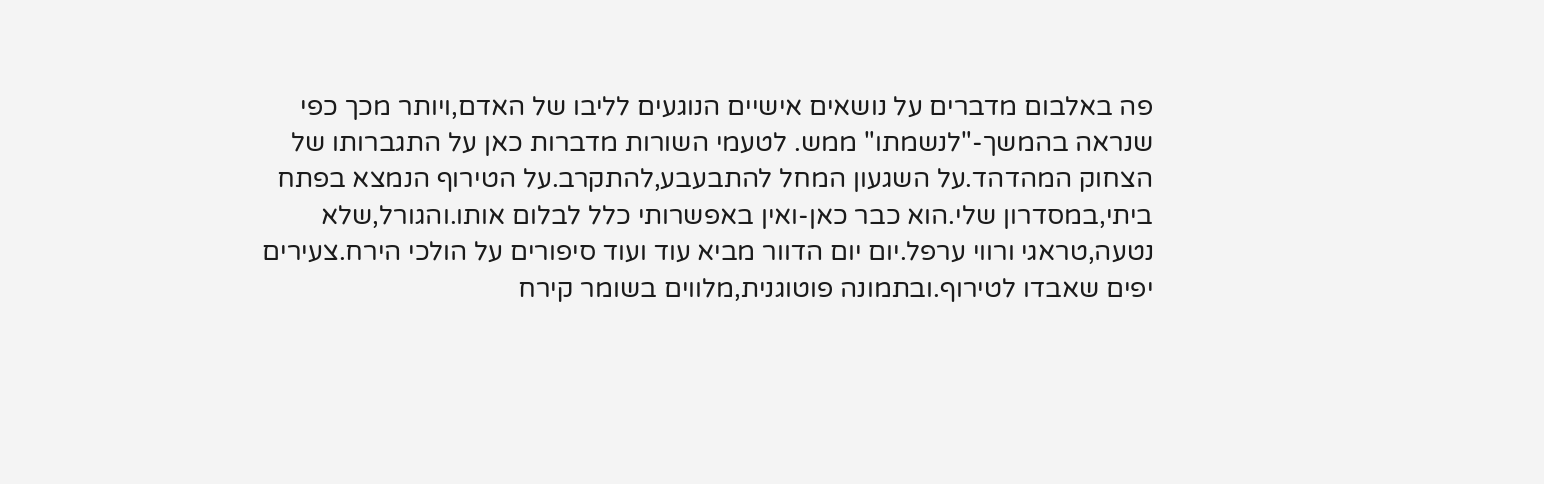פה באלבום מדברים על נושאים אישיים הנוגעים לליבו של האדם,ויותר מכך כפי שנראה בהמשך-"לנשמתו" ממש. לטעמי השורות מדברות כאן על התגברותו של הצחוק המהדהד.על השגעון המחל להתבעבע,להתקרב.על הטירוף הנמצא בפתח ביתי,במסדרון שלי.הוא כבר כאן-ואין באפשרותי כלל לבלום אותו.והגורל,שלא נטעה,טראגי ורווי ערפל.יום יום הדוור מביא עוד ועוד סיפורים על הולכי הירח.צעירים יפים שאבדו לטירוף.ובתמונה פוטוגנית,מלווים בשומר קירח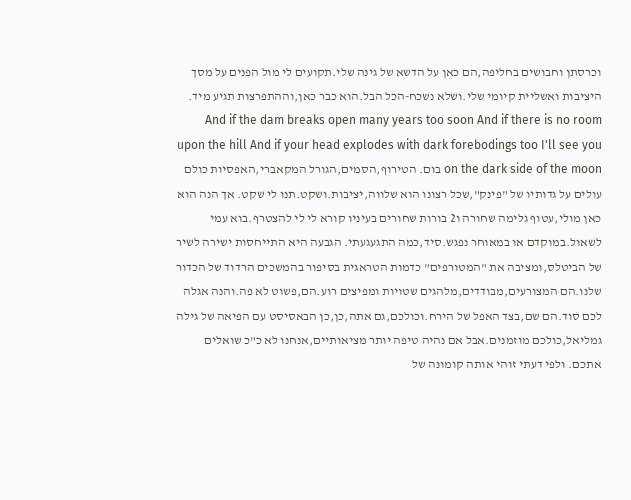וכרסתן וחבושים בחליפה,הם כאן על הדשא של גינה שלי.תקועים לי מול הפנים על מסך היציבות ואשליית קיומי שלי.ושלא נשכח-הכל הבל.הוא כבר כאן,וההתפרצות תגיע מיד. And if the dam breaks open many years too soon And if there is no room upon the hill And if your head explodes with dark forebodings too I'll see you on the dark side of the moon בום. הטירוף,הסמים,הגורל המקאברי,האפסיות כולם עולים על גדותיו של "פינק",שכל רצונו הוא שלווה,יציבות.ושקט.תנו לי שקט. אך הנה הוא כאן מולי,עטוף גלימה שחורה ו2 בורות שחורים בעיניו קורא לי לי להצטרף.בוא עמי לשאול.במוקדם או במאוחר נפגש.סיד,כמה התגעגעתי. הגבעה היא התייחסות ישירה לשיר של הביטלס,ומציבה את "המטורפים" כדמות הטראגית בסיפור בהמשכים הרדוד של הכדור שלנו.הם המצורעים,מבודדים,מלהגים שטויות ומפיצים רוע.הם,פשוט לא פה.והנה אגלה לכם סוד.הם שם,בצד האפל של הירח.וכולכם,גם אתה,כן,כן הבאסיסט עם הפיאה של גילה גמליאל,כולכם מוזמנים.אבל אם נהיה טיפה יותר מציאותיים,אנחנו לא כ"כ שואלים אתכם. ולפי דעתי זוהי אותה קומונה של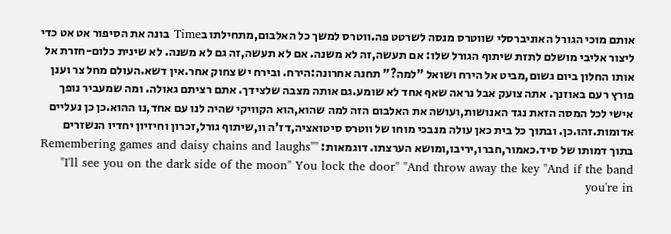אותם מוכי הגורל האוניברסלי שווטרס מנסה לשרטט פה.ווטרס למשך כל האלבום,מתחילתו בTime בונה את הסיפור אט אט כדי ליצור אליבי מושלם לתזת שיתוף הגורל שלו: אם תעשה,זה לא משנה. אם לא תעשה,זה גם לא משנה. לא שינית כלום-חזרת אל אותו החלון ביום גשום,מביט אל הירח ושואל "למה?" תחנה אחרונה:הירח. ובירח יש צחוק אחר.אין דשא.העולם מחל צר וענן פורץ רעם באוזנך. אתה צועק אבל נראה שאף אחד לא שומע.גם אותה מצבה שלצידך. אתם רציתם גאולה. ומה שמעביר נופך אישי לכל המסה הזאת נגד האנושות,ועושה את האלבום הזה למה שהוא,הוא הקוויקי שהיה לנו עם אחד,נו ההוא.כן כן נעליים אדומות.זהו.כן. ובתוך כל בית כאן עולה מנבכי מוחו של ווטרס סיטואציה,דז'ה וו,שיתוף גורל,זכרון וחיזיון יחדיו הנשזרים בתוך דמותו של סיד.כאמור,חברו,יריבו,ומושא הערצתו. דוגמאות: "Remembering games and daisy chains and laughs" "I'll see you on the dark side of the moon" You lock the door" "And throw away the key "And if the band you're in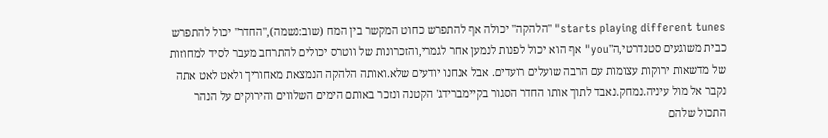starts playing different tunes" "הלהקה" יכולה אף להתפרש כחוט המקשר בין המח (שוב:נשמה),"החדר" יכול להתפרש כבית משוגעים סטנדרטי,ה"you" אף הוא יכול לפנות לנמען אחר לגמרי,והזכרונות של ווטרס יכולים להתרחב מעבר לסיד למחוזות של מדשאות ירוקות עצומות עם הרבה שועלים רועדים. אבל אנחנו יודעים שלא.ואותה הלהקה הנמצאת מאחוריך ולאט לאט אתה נקבר אל מול עיניה.נמחק.נאבד לתוך אותו החדר הסגור בקיימברידג' הקטנה ונזכר באותם הימים השלווים והירוקים על הנהר התכול שלהם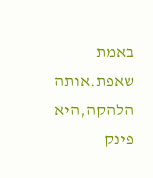באמת שאפת.אותה הלהקה,היא פינק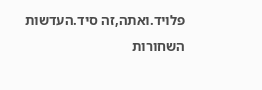פלויד.ואתה,זה סיד.העדשות השחורות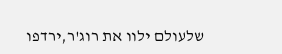שלעולם ילוו את רוג'ר,ירדפו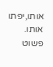אותו,יפתו אותו. פשוט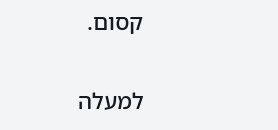קסום.

למעלה